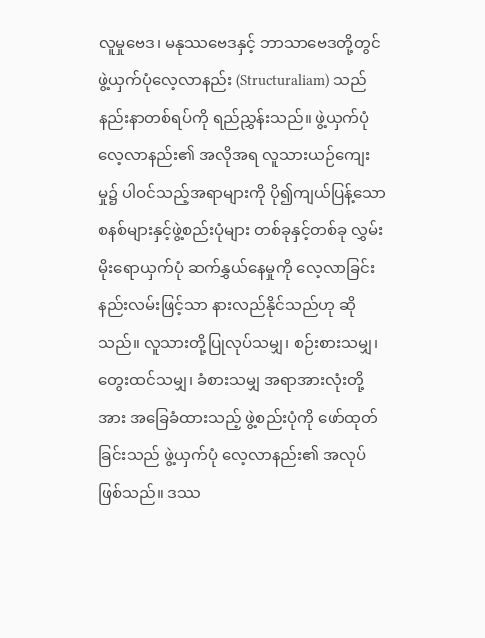လူမှုဗေဒ၊ မနုဿဗေဒနှင့် ဘာသာဗေဒတို့တွင် ဖွဲ့ယှက်ပုံလေ့လာနည်း (Structuraliam) သည် နည်းနာတစ်ရပ်ကို ရည်ညွှန်းသည်။ ဖွဲ့ယှက်ပုံလေ့လာနည်း၏ အလိုအရ လူသားယဉ်ကျေးမှု၌ ပါဝင်သည့်အရာများကို ပို၍ကျယ်ပြန့်သော စနစ်များနှင့်ဖွဲ့စည်းပုံများ တစ်ခုနှင့်တစ်ခု လွှမ်းမိုးရောယှက်ပုံ ဆက်နွှယ်နေမှုကို လေ့လာခြင်းနည်းလမ်းဖြင့်သာ နားလည်နိုင်သည်ဟု ဆိုသည်။ လူသားတို့ပြုလုပ်သမျှ၊ စဉ်းစားသမျှ၊ တွေးထင်သမျှ၊ ခံစားသမျှ အရာအားလုံးတို့အား အခြေခံထားသည့် ဖွဲ့စည်းပုံကို ဖော်ထုတ်ခြင်းသည် ဖွဲ့ယှက်ပုံ လေ့လာနည်း၏ အလုပ်ဖြစ်သည်။ ဒဿ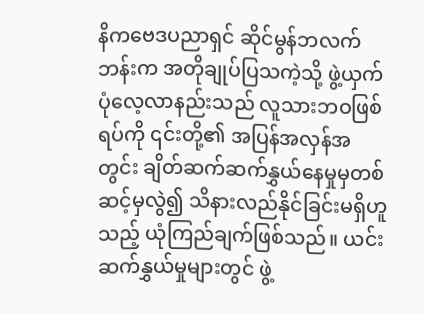နိကဗေဒပညာရှင် ဆိုင်မွန်ဘလက်ဘန်းက အတိုချုပ်ပြသကဲ့သို့ ဖွဲ့ယှက်ပုံလေ့လာနည်းသည် လူသားဘဝဖြစ်ရပ်ကို ၎င်းတို့၏ အပြန်အလှန်အတွင်း ချိတ်ဆက်ဆက်နွှယ်နေမှုမှတစ်ဆင့်မှလွဲ၍ သိနားလည်နိုင်ခြင်းမရှိဟူသည့် ယုံကြည်ချက်ဖြစ်သည်။ ယင်းဆက်နွှယ်မှုများတွင် ဖွဲ့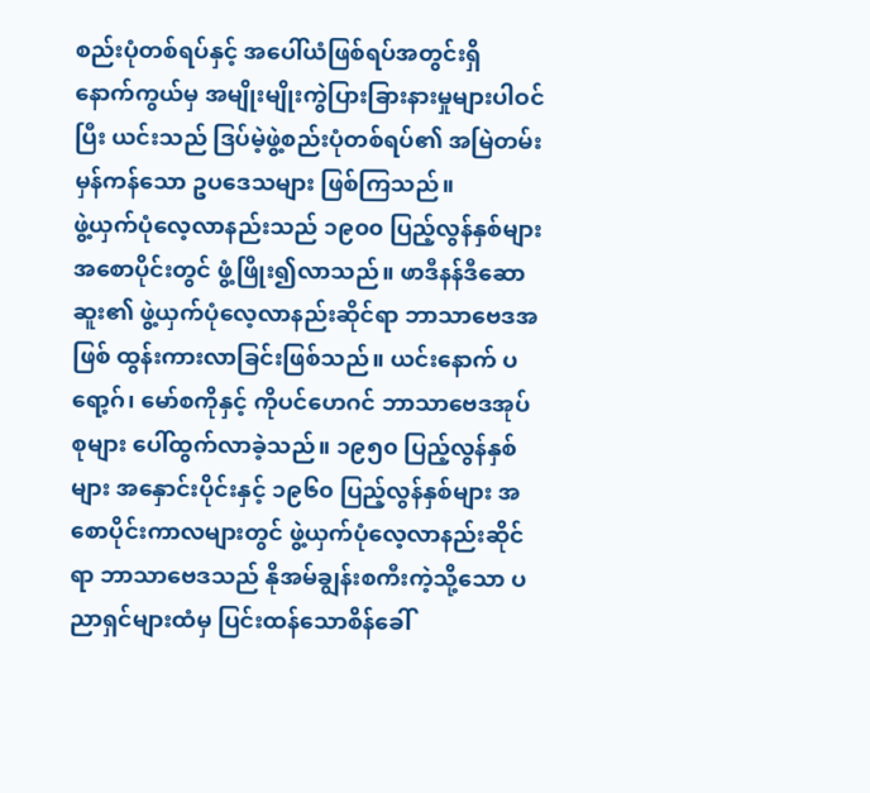စည်းပုံတစ်ရပ်နှင့် အပေါ်ယံဖြစ်ရပ်အတွင်းရှိ နောက်ကွယ်မှ အမျိုးမျိုးကွဲပြားခြားနားမှုများပါဝင်ပြီး ယင်းသည် ဒြပ်မဲ့ဖွဲ့စည်းပုံတစ်ရပ်၏ အမြဲတမ်းမှန်ကန်သော ဥပဒေသများ ဖြစ်ကြသည်။
ဖွဲ့ယှက်ပုံလေ့လာနည်းသည် ၁၉၀၀ ပြည့်လွန်နှစ်များအစောပိုင်းတွင် ဖွံ့ဖြိုး၍လာသည်။ ဖာဒီနန်ဒီဆောဆူး၏ ဖွဲ့ယှက်ပုံလေ့လာနည်းဆိုင်ရာ ဘာသာဗေဒအဖြစ် ထွန်းကားလာခြင်းဖြစ်သည်။ ယင်းနောက် ပရော့ဂ်၊ မော်စကိုနှင့် ကိုပင်ဟေဂင် ဘာသာဗေဒအုပ်စုများ ပေါ်ထွက်လာခဲ့သည်။ ၁၉၅၀ ပြည့်လွန်နှစ်များ အနှောင်းပိုင်းနှင့် ၁၉၆၀ ပြည့်လွန်နှစ်များ အစောပိုင်းကာလများတွင် ဖွဲ့ယှက်ပုံလေ့လာနည်းဆိုင်ရာ ဘာသာဗေဒသည် နိုအမ်ချွန်းစကီးကဲ့သို့သော ပညာရှင်များထံမှ ပြင်းထန်သောစိန်ခေါ်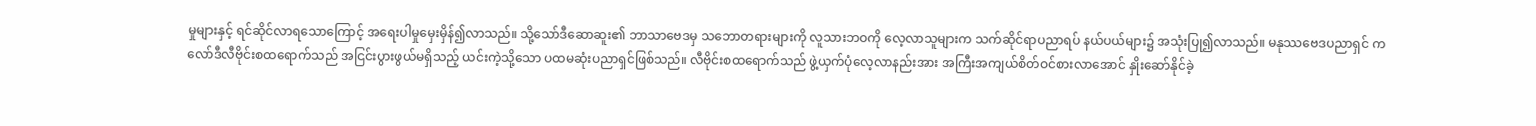မှုများနှင့် ရင်ဆိုင်လာရသောကြောင့် အရေးပါမှုမှေးမှိန်၍လာသည်။ သို့သော်ဒီဆောဆူး၏ ဘာသာဗေဒမှ သဘောတရားများကို လူသားဘဝကို လေ့လာသူများက သက်ဆိုင်ရာပညာရပ် နယ်ပယ်များ၌ အသုံးပြု၍လာသည်။ မနုဿဗေဒပညာရှင် ကလော်ဒီလီဗိုင်းစထရောက်သည် အငြင်းပွားဖွယ်မရှိသည့် ယင်းကဲ့သို့သော ပထမဆုံးပညာရှင်ဖြစ်သည်။ လီဗိုင်းစထရောက်သည် ဖွဲ့ယှက်ပုံလေ့လာနည်းအား အကြီးအကျယ်စိတ်ဝင်စားလာအောင် နှိုးဆော်နိုင်ခဲ့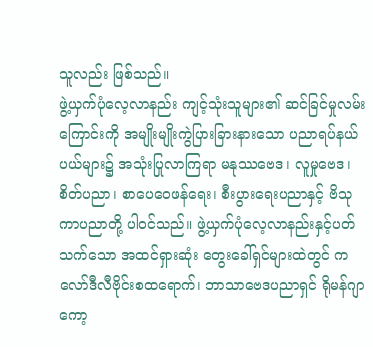သူလည်း ဖြစ်သည်။
ဖွဲ့ယှက်ပုံလေ့လာနည်း ကျင့်သုံးသူများ၏ ဆင်ခြင်မှုလမ်းကြောင်းကို အမျိုးမျိုးကွဲပြားခြားနားသော ပညာရပ်နယ်ပယ်များ၌ အသုံးပြုလာကြရာ မနုဿဗေဒ၊ လူမှုဗေဒ၊ စိတ်ပညာ၊ စာပေဝေဖန်ရေး၊ စီးပွားရေးပညာနှင့် ဗိသုကာပညာတို့ ပါဝင်သည်။ ဖွဲ့ယှက်ပုံလေ့လာနည်းနှင့်ပတ်သက်သော အထင်ရှားဆုံး တွေးခေါ်ရှင်များထဲတွင် ကလော်ဒီလီဗိုင်းစထရောက်၊ ဘာသာဗေဒပညာရှင် ရိုမန်ဂျာကော့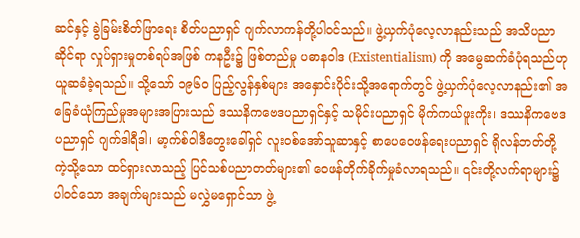ဆင်နှင့် ခွဲခြမ်းစိတ်ဖြာရေး စိတ်ပညာရှင် ဂျက်လာကန်တို့ပါဝင်သည်။ ဖွဲ့ယှက်ပုံလေ့လာနည်းသည် အသိပညာဆိုင်ရာ လှုပ်ရှားမှုတစ်ရပ်အဖြစ် ကနဦး၌ ဖြစ်တည်မှု ပဓာနဝါဒ (Existentialism) ကို အမွေဆက်ခံပုံရသည်ဟု ယူဆခံခဲ့ရသည်။ သို့သော် ၁၉၆၀ ပြည့်လွန်နှစ်များ အနှောင်းပိုင်းသို့အရောက်တွင် ဖွဲ့ယှက်ပုံလေ့လာနည်း၏ အခြေခံယုံကြည်မှုအများအပြားသည် ဒဿနိကဗေဒပညာရှင်နှင့် သမိုင်းပညာရှင် မိုက်ကယ်ဖူးကိုး၊ ဒဿနိကဗေဒပညာရှင် ဂျက်ဒါရီဒါ၊ မာ့က်စ်ဝါဒီတွေးခေါ်ရှင် လူးဝစ်အော်သူဆာနှင့် စာပေဝေဖန်ရေးပညာရှင် ရိုလန်ဘတ်တို့ကဲ့သို့သော ထင်ရှားလာသည့် ပြင်သစ်ပညာတတ်များ၏ ဝေဖန်တိုက်ခိုက်မှုခံလာရသည်။ ၎င်းတို့လက်ရာများ၌ပါဝင်သော အချက်များသည် မလွှဲမရှောင်သာ ဖွဲ့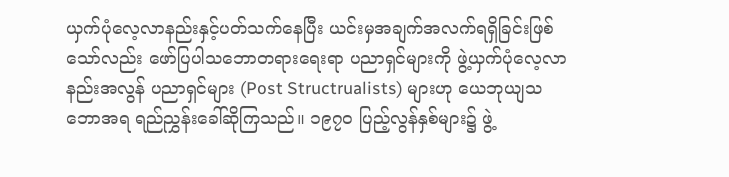ယှက်ပုံလေ့လာနည်းနှင့်ပတ်သက်နေပြီး ယင်းမှအချက်အလက်ရရှိခြင်းဖြစ်သော်လည်း ဖော်ပြပါသဘောတရားရေးရာ ပညာရှင်များကို ဖွဲ့ယှက်ပုံလေ့လာနည်းအလွန် ပညာရှင်များ (Post Structrualists) များဟု ယေဘုယျသဘောအရ ရည်ညွှန်းခေါ်ဆိုကြသည်။ ၁၉၇၀ ပြည့်လွန်နှစ်များ၌ ဖွဲ့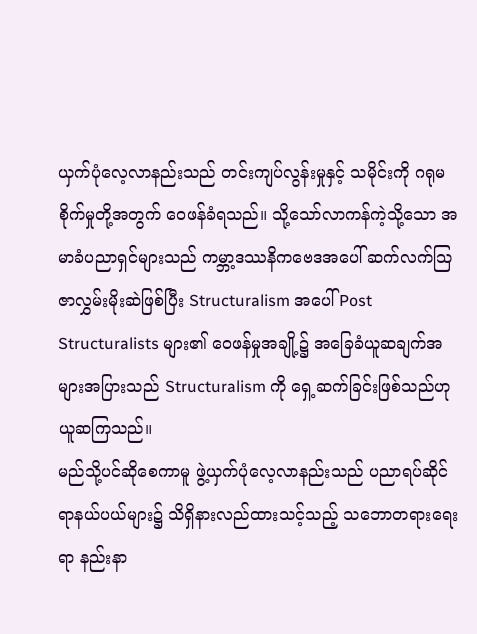ယှက်ပုံလေ့လာနည်းသည် တင်းကျပ်လွန်းမှုနှင့် သမိုင်းကို ဂရုမစိုက်မှုတို့အတွက် ဝေဖန်ခံရသည်။ သို့သော်လာကန်ကဲ့သို့သော အမာခံပညာရှင်များသည် ကမ္ဘာ့ဒဿနိကဗေဒအပေါ် ဆက်လက်သြဇာလွှမ်းမိုးဆဲဖြစ်ပြီး Structuralism အပေါ် Post Structuralists များ၏ ဝေဖန်မှုအချို့၌ အခြေခံယူဆချက်အများအပြားသည် Structuralism ကို ရှေ့ဆက်ခြင်းဖြစ်သည်ဟု ယူဆကြသည်။
မည်သို့ပင်ဆိုစေကာမူ ဖွဲ့ယှက်ပုံလေ့လာနည်းသည် ပညာရပ်ဆိုင်ရာနယ်ပယ်များ၌ သိရှိနားလည်ထားသင့်သည့် သဘောတရားရေးရာ နည်းနာ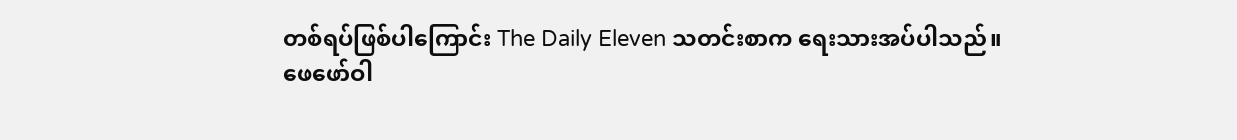တစ်ရပ်ဖြစ်ပါကြောင်း The Daily Eleven သတင်းစာက ရေးသားအပ်ပါသည်။
ဖေဖော်ဝါ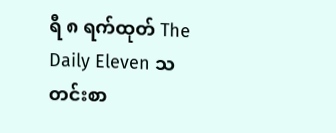ရီ ၈ ရက်ထုတ် The Daily Eleven သတင်းစာ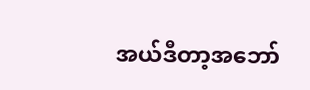အယ်ဒီတာ့အဘော်